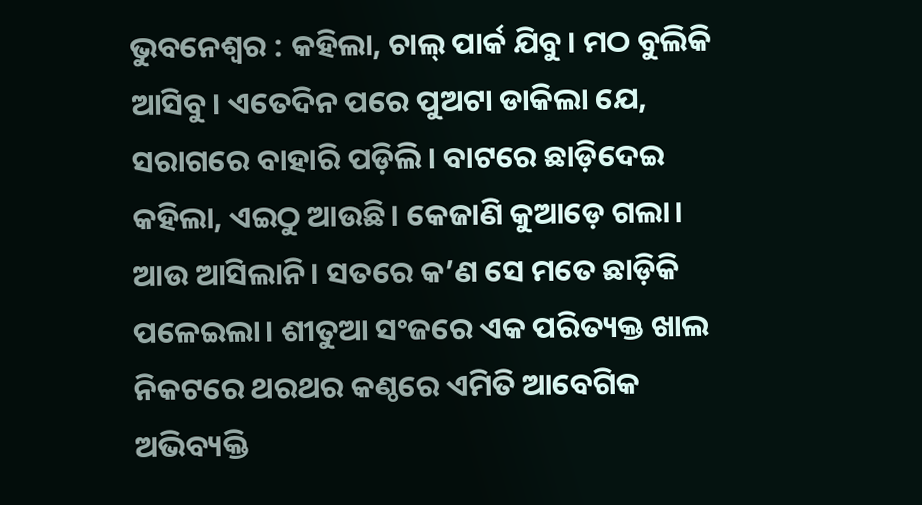ଭୁବନେଶ୍ୱର : କହିଲା, ଚାଲ୍ ପାର୍କ ଯିବୁ। ମଠ ବୁଲିକି ଆସିବୁ। ଏତେଦିନ ପରେ ପୁଅଟା ଡାକିଲା ଯେ, ସରାଗରେ ବାହାରି ପଡ଼ିଲି। ବାଟରେ ଛାଡ଼ିଦେଇ କହିଲା, ଏଇଠୁ ଆଉଛି। କେଜାଣି କୁଆଡ଼େ ଗଲା। ଆଉ ଆସିଲାନି। ସତରେ କ’ଣ ସେ ମତେ ଛାଡ଼ିକି ପଳେଇଲା। ଶୀତୁଆ ସଂଜରେ ଏକ ପରିତ୍ୟକ୍ତ ଖାଲ ନିକଟରେ ଥରଥର କଣ୍ଠରେ ଏମିତି ଆବେଗିକ ଅଭିବ୍ୟକ୍ତି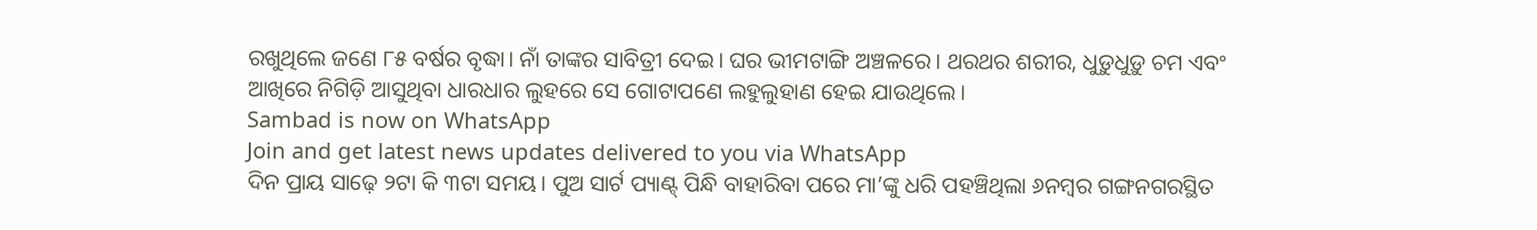ରଖୁଥିଲେ ଜଣେ ୮୫ ବର୍ଷର ବୃଦ୍ଧା। ନାଁ ତାଙ୍କର ସାବିତ୍ରୀ ଦେଇ। ଘର ଭୀମଟାଙ୍ଗି ଅଞ୍ଚଳରେ। ଥରଥର ଶରୀର, ଧୁଡ଼ୁଧୁଡ଼ୁ ଚମ ଏବଂ ଆଖିରେ ନିଗିଡ଼ି ଆସୁଥିବା ଧାରଧାର ଲୁହରେ ସେ ଗୋଟାପଣେ ଲହୁଲୁହାଣ ହେଇ ଯାଉଥିଲେ।
Sambad is now on WhatsApp
Join and get latest news updates delivered to you via WhatsApp
ଦିନ ପ୍ରାୟ ସାଢ଼େ ୨ଟା କି ୩ଟା ସମୟ। ପୁଅ ସାର୍ଟ ପ୍ୟାଣ୍ଟ୍ ପିନ୍ଧି ବାହାରିବା ପରେ ମା’ଙ୍କୁ ଧରି ପହଞ୍ଚିଥିଲା ୬ନମ୍ବର ଗଙ୍ଗନଗରସ୍ଥିତ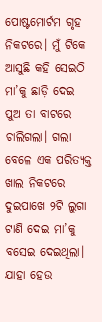ପୋଷ୍ଟମୋର୍ଟମ ଗୃହ ନିକଟରେ। ମୁଁ ଟିକେ ଆସୁଛି କହି ସେଇଠି ମା’କୁ ଛାଡ଼ି ଦେଇ ପୁଅ ତା ବାଟରେ ଚାଲିଗଲା। ଗଲା ବେଳେ ଏକ ପରିତ୍ୟକ୍ତ ଖାଲ ନିକଟରେ ଦୁଇପାଖେ ୨ଟି ଲୁଗା ଟାଣି ଦେଇ ମା’କୁ ବସେଇ ଦେଇଥିଲା। ଯାହା ହେଉ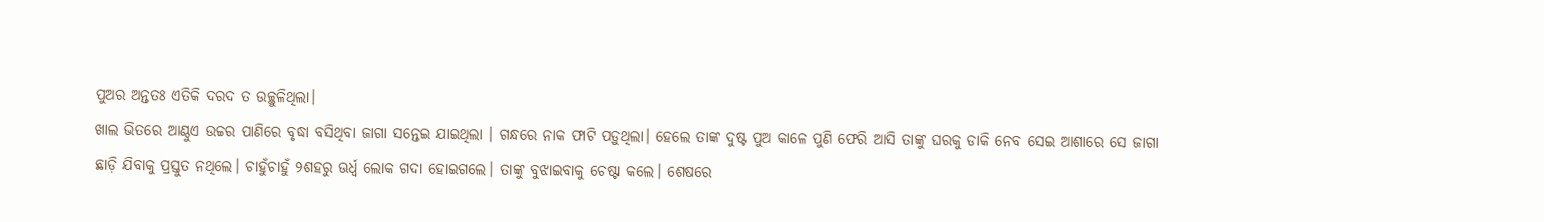ପୁଅର ଅନ୍ତତଃ ଏତିକି ଦରଦ ତ ଉଚ୍ଛୁଳିଥିଲା।
ଖାଲ ଭିତରେ ଆଣ୍ଠୁଏ ଉଚ୍ଚର ପାଣିରେ ବୃଦ୍ଧା ବସିଥିବା ଜାଗା ସନ୍ତେଇ ଯାଇଥିଲା । ଗନ୍ଧରେ ନାକ ଫାଟି ପଡ଼ୁଥିଲା। ହେଲେ ତାଙ୍କ ଦୁଷ୍ଟ ପୁଅ କାଳେ ପୁଣି ଫେରି ଆସି ତାଙ୍କୁ ଘରକୁ ଡାକି ନେବ ସେଇ ଆଶାରେ ସେ ଜାଗା ଛାଡ଼ି ଯିବାକୁ ପ୍ରସ୍ତୁତ ନଥିଲେ। ଚାହୁଁଚାହୁଁ ୨ଶହରୁ ଊର୍ଧ୍ୱ ଲୋକ ଗଦା ହୋଇଗଲେ। ତାଙ୍କୁ ବୁଝାଇବାକୁ ଚେଷ୍ଟା କଲେ। ଶେଷରେ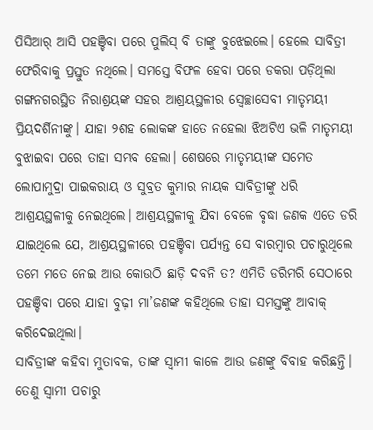ପିସିଆର୍ ଆସି ପହଞ୍ଚିବା ପରେ ପୁଲିସ୍ ବି ତାଙ୍କୁ ବୁଝେଇଲେ। ହେଲେ ସାବିତ୍ରୀ ଫେରିବାକୁ ପ୍ରସ୍ତୁତ ନଥିଲେ। ସମସ୍ତେ ବିଫଳ ହେବା ପରେ ଡକରା ପଡ଼ିଥିଲା ଗଙ୍ଗନଗରସ୍ଥିତ ନିରାଶ୍ରୟଙ୍କ ସହର ଆଶ୍ରୟସ୍ଥଳୀର ସ୍ୱେଚ୍ଛାସେବୀ ମାତୃମୟୀ ପ୍ରିୟଦର୍ଶିନୀଙ୍କୁ। ଯାହା ୨ଶହ ଲୋକଙ୍କ ହାତେ ନହେଲା ଝିଅଟିଏ ଭଳି ମାତୃମୟୀ ବୁଝାଇବା ପରେ ତାହା ସମ୍ଭବ ହେଲା। ଶେଷରେ ମାତୃମୟୀଙ୍କ ସମେତ ଲୋପାମୁଦ୍ରା ପାଇକରାୟ ଓ ସୁବ୍ରତ କୁମାର ନାୟକ ସାବିତ୍ରୀଙ୍କୁ ଧରି ଆଶ୍ରୟସ୍ଥଳୀକୁ ନେଇଥିଲେ। ଆଶ୍ରୟସ୍ଥଳୀକୁ ଯିବା ବେଳେ ବୃଦ୍ଧା ଜଣକ ଏତେ ଡରି ଯାଇଥିଲେ ଯେ, ଆଶ୍ରୟସ୍ଥଳୀରେ ପହଞ୍ଚିବା ପର୍ଯ୍ୟନ୍ତ ସେ ବାରମ୍ବାର ପଚାରୁଥିଲେ ତମେ ମତେ ନେଇ ଆଉ କୋଉଠି ଛାଡ଼ି ଦବନି ତ? ଏମିତି ଡରିମରି ସେଠାରେ ପହଞ୍ଚିବା ପରେ ଯାହା ବୁଢ଼ୀ ମା’ଜଣଙ୍କ କହିଥିଲେ ତାହା ସମସ୍ତଙ୍କୁ ଆବାକ୍ କରିଦେଇଥିଲା।
ସାବିତ୍ରୀଙ୍କ କହିବା ମୁତାବକ, ତାଙ୍କ ସ୍ୱାମୀ କାଳେ ଆଉ ଜଣଙ୍କୁ ବିବାହ କରିଛନ୍ତି। ତେଣୁ ସ୍ୱାମୀ ପଚାରୁ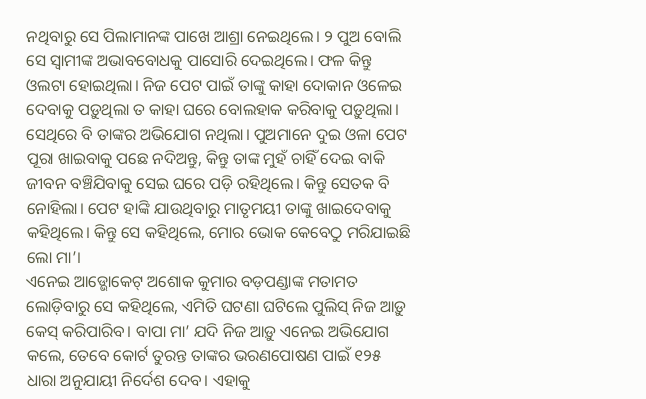ନଥିବାରୁ ସେ ପିଲାମାନଙ୍କ ପାଖେ ଆଶ୍ରା ନେଇଥିଲେ। ୨ ପୁଅ ବୋଲି ସେ ସ୍ୱାମୀଙ୍କ ଅଭାବବୋଧକୁ ପାସୋରି ଦେଇଥିଲେ। ଫଳ କିନ୍ତୁ ଓଲଟା ହୋଇଥିଲା। ନିଜ ପେଟ ପାଇଁ ତାଙ୍କୁ କାହା ଦୋକାନ ଓଳେଇ ଦେବାକୁ ପଡ଼ୁଥିଲା ତ କାହା ଘରେ ବୋଲହାକ କରିବାକୁ ପଡ଼ୁଥିଲା। ସେଥିରେ ବି ତାଙ୍କର ଅଭିଯୋଗ ନଥିଲା। ପୁଅମାନେ ଦୁଇ ଓଳା ପେଟ ପୂରା ଖାଇବାକୁ ପଛେ ନଦିଅନ୍ତୁ, କିନ୍ତୁ ତାଙ୍କ ମୁହଁ ଚାହିଁ ଦେଇ ବାକି ଜୀବନ ବଞ୍ଚିଯିବାକୁ ସେଇ ଘରେ ପଡ଼ି ରହିଥିଲେ। କିନ୍ତୁ ସେତକ ବି ନୋହିଲା। ପେଟ ହାଙ୍କି ଯାଉଥିବାରୁ ମାତୃମୟୀ ତାଙ୍କୁ ଖାଇଦେବାକୁ କହିଥିଲେ। କିନ୍ତୁ ସେ କହିଥିଲେ, ମୋର ଭୋକ କେବେଠୁ ମରିଯାଇଛି ଲୋ ମା’।
ଏନେଇ ଆଡ୍ଭୋକେଟ୍ ଅଶୋକ କୁମାର ବଡ଼ପଣ୍ଡାଙ୍କ ମତାମତ ଲୋଡ଼ିବାରୁ ସେ କହିଥିଲେ, ଏମିତି ଘଟଣା ଘଟିଲେ ପୁଲିସ୍ ନିଜ ଆଡ଼ୁ କେସ୍ କରିପାରିବ। ବାପା ମା’ ଯଦି ନିଜ ଆଡ଼ୁ ଏନେଇ ଅଭିଯୋଗ କଲେ, ତେବେ କୋର୍ଟ ତୁରନ୍ତ ତାଙ୍କର ଭରଣପୋଷଣ ପାଇଁ ୧୨୫ ଧାରା ଅନୁଯାୟୀ ନିର୍ଦେଶ ଦେବ। ଏହାକୁ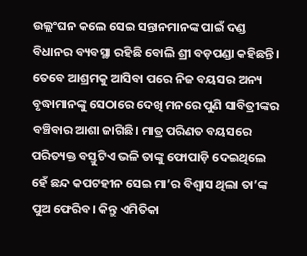ଉଲ୍ଲଂଘନ କଲେ ସେଇ ସନ୍ତାନମାନଙ୍କ ପାଇଁ ଦଣ୍ଡ ବିଧାନର ବ୍ୟବସ୍ଥା ରହିଛି ବୋଲି ଶ୍ରୀ ବଡ଼ପଣ୍ଡା କହିଛନ୍ତି।
ତେବେ ଆଶ୍ରମକୁ ଆସିବା ପରେ ନିଜ ବୟସର ଅନ୍ୟ ବୃଦ୍ଧାମାନଙ୍କୁ ସେଠାରେ ଦେଖି ମନରେ ପୁଣି ସାବିତ୍ରୀଙ୍କର ବଞ୍ଚିବାର ଆଶା ଜାଗିଛି। ମାତ୍ର ପରିଣତ ବୟସରେ ପରିତ୍ୟକ୍ତ ବସ୍ତୁଟିଏ ଭଳି ତାଙ୍କୁ ଫୋପାଡ଼ି ଦେଇଥିଲେ ହେଁ ଛନ୍ଦ କପଟହୀନ ସେଇ ମା’ର ବିଶ୍ୱାସ ଥିଲା ତା’ଙ୍କ ପୁଅ ଫେରିବ। କିନ୍ତୁ ଏମିତିକା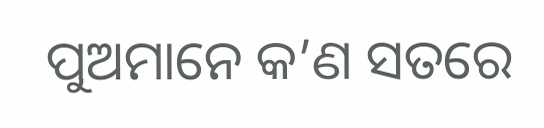ପୁଅମାନେ କ’ଣ ସତରେ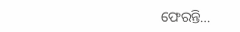ଫେରନ୍ତି…